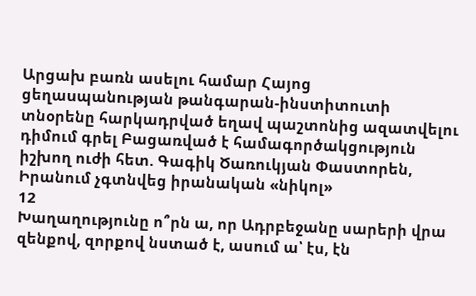Արցախ բառն ասելու համար Հայոց ցեղաuպանnւթյան թանգարան-ինստիտուտի տնօրենը հարկադրված եղավ պաշտոնից ազատվելու դիմում գրել Բացառված է համագործակցություն իշխող ուժի հետ. Գագիկ Ծառուկյան Փաստորեն, Իրանում չգտնվեց իրանական «նիկոլ»
12
Խաղաղությունը ո՞րն ա, որ Ադրբեջանը սարերի վրա զենքով, զորքով նստած է, ասում ա՝ էս, էն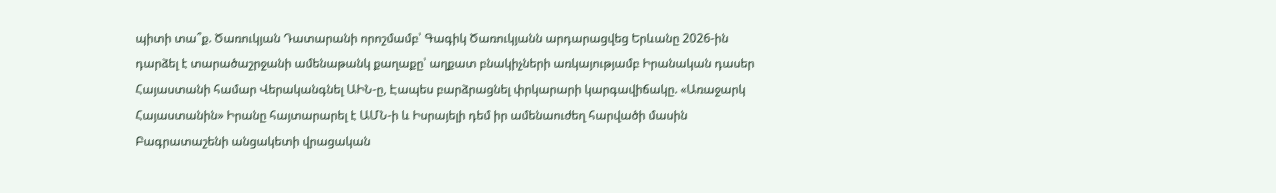պիտի տա՞ք. Ծառուկյան Դատարանի որոշմամբ՝ Գագիկ Ծառուկյանն արդարացվեց Երևանը 2026-ին դարձել է տարածաշրջանի ամենաթանկ քաղաքը՝ աղքատ բնակիչների առկայությամբ Իրանական դասեր Հայաստանի համար Վերականգնել ԱԻՆ-ը, Էապես բարձրացնել փրկարարի կարգավիճակը. «Առաջարկ Հայաստանին» Իրանը հայտարարել է ԱՄՆ-ի և Իսրայելի դեմ իր ամենաուժեղ հարվածի մասին Բագրատաշենի անցակետի վրացական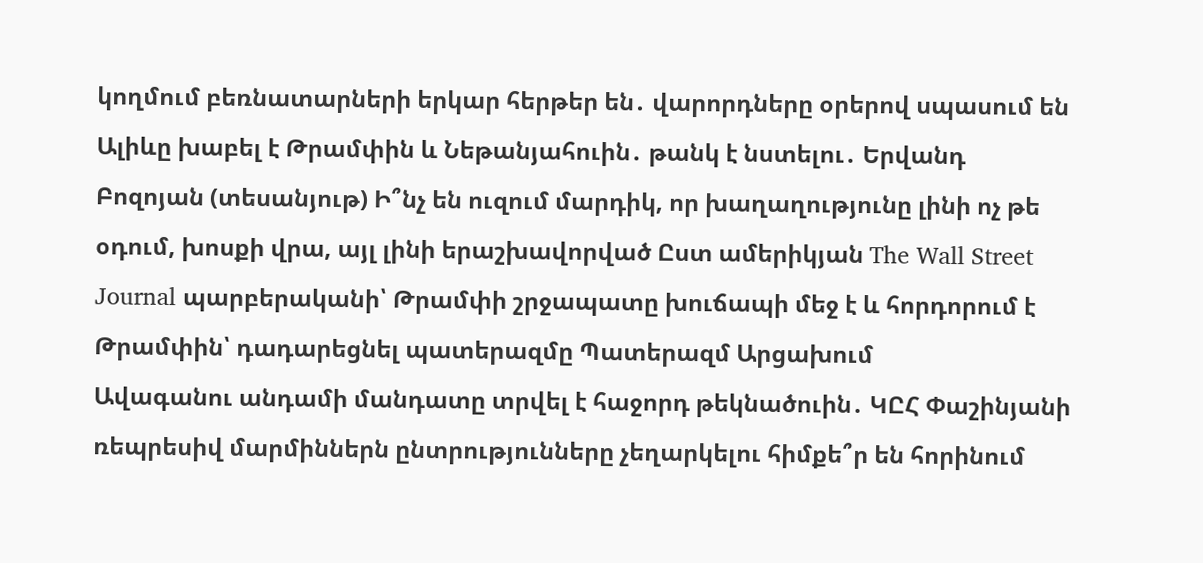կողմում բեռնատարների երկար հերթեր են․ վարորդները օրերով սպասում են Ալիևը խաբել է Թրամփին և Նեթանյահուին․ թանկ է նստելու․ Երվանդ Բոզոյան (տեսանյութ) Ի՞նչ են ուզում մարդիկ, որ խաղաղությունը լինի ոչ թե օդում, խոսքի վրա, այլ լինի երաշխավորված Ըստ ամերիկյան The Wall Street Journal պարբերականի՝ Թրամփի շրջապատը խուճապի մեջ է և հորդորում է Թրամփին՝ դադարեցնել պատերազմը Պատերազմ Արցախում
Ավագանու անդամի մանդատը տրվել է հաջորդ թեկնածուին․ ԿԸՀ Փաշինյանի ռեպրեսիվ մարմիններն ընտրությունները չեղարկելու հիմքե՞ր են հորինում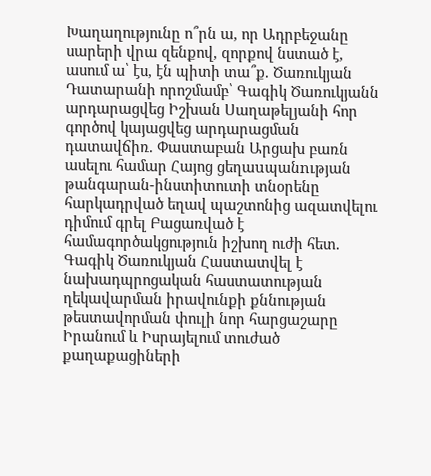Խաղաղությունը ո՞րն ա, որ Ադրբեջանը սարերի վրա զենքով, զորքով նստած է, ասում ա՝ էս, էն պիտի տա՞ք. Ծառուկյան Դատարանի որոշմամբ՝ Գագիկ Ծառուկյանն արդարացվեց Իշխան Սաղաթելյանի հոր գործով կայացվեց արդարացման դատավճիռ. Փաստաբան Արցախ բառն ասելու համար Հայոց ցեղաuպանnւթյան թանգարան-ինստիտուտի տնօրենը հարկադրված եղավ պաշտոնից ազատվելու դիմում գրել Բացառված է համագործակցություն իշխող ուժի հետ. Գագիկ Ծառուկյան Հաստատվել է նախադպրոցական հաստատության ղեկավարման իրավունքի քննության թեստավորման փուլի նոր հարցաշարը Իրանում և Իսրայելում տուժած քաղաքացիների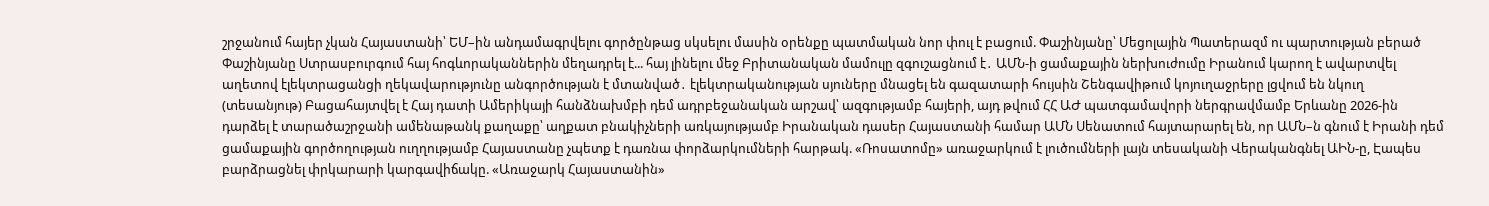շրջանում հայեր չկան Հայաստանի՝ ԵՄ–ին անդամագրվելու գործընթաց սկսելու մասին օրենքը պատմական նոր փուլ է բացում. Փաշինյանը՝ Մեցոլային Պատերազմ ու պարտության բերած Փաշինյանը Ստրասբուրգում հայ հոգևորականներին մեղադրել է... հայ լինելու մեջ Բրիտանական մամուլը զգուշացնում է․ ԱՄՆ-ի ցամաքային ներխուժումը Իրանում կարող է ավարտվել աղետով էլեկտրացանցի ղեկավարությունը անգործության է մտանված․ էլեկտրականության սյուները մնացել են գազատարի հույսին Շենգավիթում կոյուղաջրերը լցվում են նկուղ (տեսանյութ) Բացահայտվել է Հայ դատի Ամերիկայի հանձնախմբի դեմ ադրբեջանական արշավ՝ ազգությամբ հայերի, այդ թվում ՀՀ ԱԺ պատգամավորի ներգրավմամբ Երևանը 2026-ին դարձել է տարածաշրջանի ամենաթանկ քաղաքը՝ աղքատ բնակիչների առկայությամբ Իրանական դասեր Հայաստանի համար ԱՄՆ Սենատում հայտարարել են, որ ԱՄՆ–ն գնում է Իրանի դեմ ցամաքային գործողության ուղղությամբ Հայաստանը չպետք է դառնա փորձարկումների հարթակ. «Ռոսատոմը» առաջարկում է լուծումների լայն տեսականի Վերականգնել ԱԻՆ-ը, Էապես բարձրացնել փրկարարի կարգավիճակը. «Առաջարկ Հայաստանին»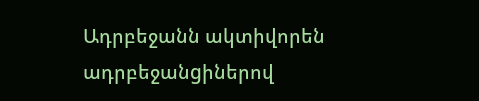Ադրբեջանն ակտիվորեն ադրբեջանgիներով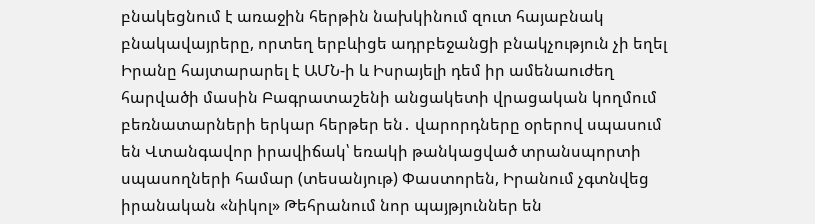բնակեցնում է առաջին հերթին նախկինում զուտ հայաբնակ բնակավայրերը, որտեղ երբևիցե ադրբեջանgի բնակչություն չի եղել Իրանը հայտարարել է ԱՄՆ-ի և Իսրայելի դեմ իր ամենաուժեղ հարվածի մասին Բագրատաշենի անցակետի վրացական կողմում բեռնատարների երկար հերթեր են․ վարորդները օրերով սպասում են Վտանգավոր իրավիճակ՝ եռակի թանկացված տրանսպորտի սպասողների համար (տեսանյութ) Փաստորեն, Իրանում չգտնվեց իրանական «նիկոլ» Թեհրանում նոր պայթյուններ են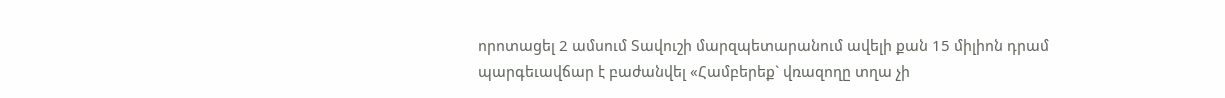որոտացել 2 ամսում Տավուշի մարզպետարանում ավելի քան 15 միլիոն դրամ պարգեւավճար է բաժանվել «Համբերեք` վռազողը տղա չի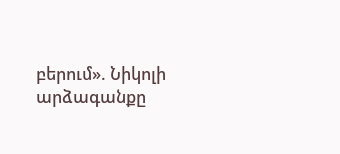բերում». Նիկոլի արձագանքը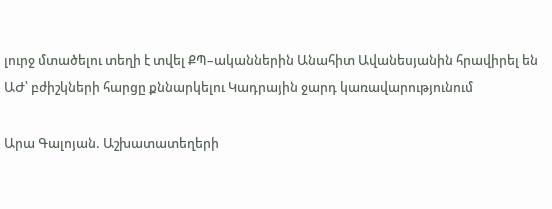լուրջ մտածելու տեղի է տվել ՔՊ–ականներին Անահիտ Ավանեսյանին հրավիրել են ԱԺ՝ բժիշկների հարցը քննարկելու Կադրային ջարդ կառավարությունում

Արա Գալոյան. Աշխատատեղերի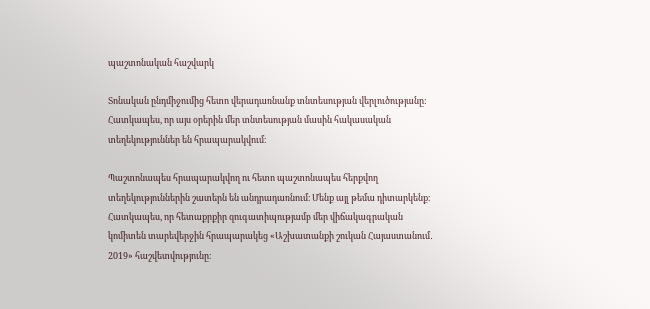պաշտոնական հաշվարկ

Տոնական ընդմիջումից հետո վերադառնանք տնտեսության վերլուծությանը։ Հատկապես, որ այս օրերին մեր տնտեսության մասին հակասական տեղեկություններ են հրապարակվում։

Պաշտոնապես հրապարակվող ու հետո պաշտոնապես հերքվող տեղեկություններին շատերն են անդրադառնում։ Մենք այլ թեմա դիտարկենք։ Հատկապես, որ հետաքրքիր զուգատիպությամբ մեր վիճակագրական կոմիտեն տարեվերջին հրապարակեց «Աշխատանքի շուկան Հայաստանում․ 2019» հաշվետվությունը։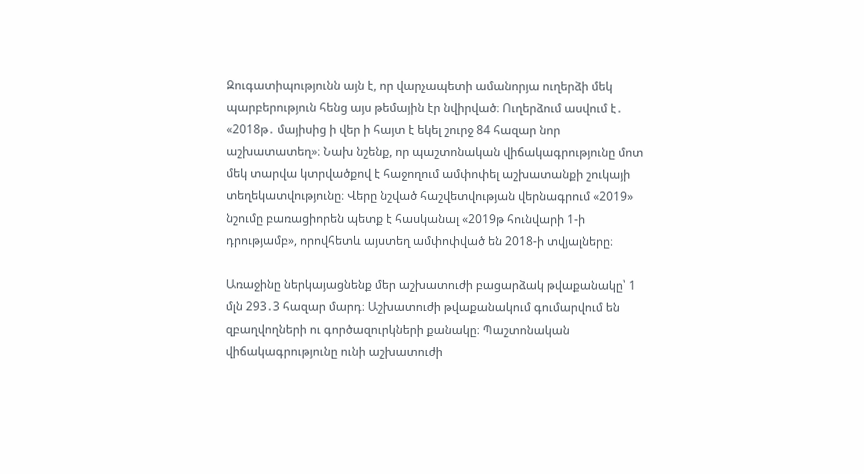Զուգատիպությունն այն է, որ վարչապետի ամանորյա ուղերձի մեկ պարբերություն հենց այս թեմային էր նվիրված։ Ուղերձում ասվում է․ «2018թ․ մայիսից ի վեր ի հայտ է եկել շուրջ 84 հազար նոր աշխատատեղ»։ Նախ նշենք, որ պաշտոնական վիճակագրությունը մոտ մեկ տարվա կտրվածքով է հաջողում ամփոփել աշխատանքի շուկայի տեղեկատվությունը։ Վերը նշված հաշվետվության վերնագրում «2019» նշումը բառացիորեն պետք է հասկանալ «2019թ հունվարի 1-ի դրությամբ», որովհետև այստեղ ամփոփված են 2018-ի տվյալները։

Առաջինը ներկայացնենք մեր աշխատուժի բացարձակ թվաքանակը՝ 1 մլն 293․3 հազար մարդ։ Աշխատուժի թվաքանակում գումարվում են զբաղվողների ու գործազուրկների քանակը։ Պաշտոնական վիճակագրությունը ունի աշխատուժի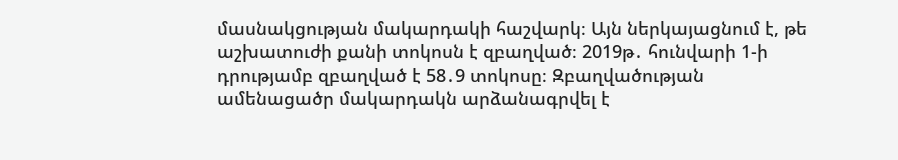մասնակցության մակարդակի հաշվարկ։ Այն ներկայացնում է, թե աշխատուժի քանի տոկոսն է զբաղված։ 2019թ․ հունվարի 1-ի դրությամբ զբաղված է 58․9 տոկոսը։ Զբաղվածության ամենացածր մակարդակն արձանագրվել է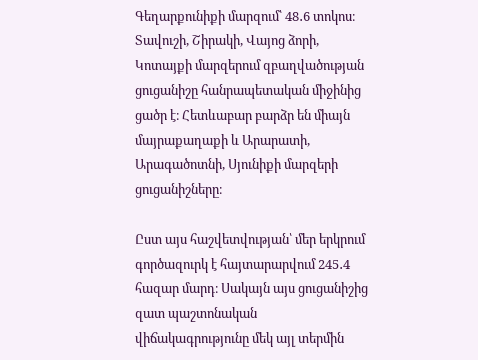Գեղարքունիքի մարզում՝ 48․6 տոկոս։ Տավուշի, Շիրակի, Վայոց ձորի, Կոտայքի մարզերում զբաղվածության ցուցանիշը հանրապետական միջինից ցածր է։ Հետևաբար բարձր են միայն մայրաքաղաքի և Արարատի, Արագածոտնի, Սյունիքի մարզերի ցուցանիշները։

Ըստ այս հաշվետվության՝ մեր երկրում գործազուրկ է հայտարարվում 245․4 հազար մարդ։ Սակայն այս ցուցանիշից զատ պաշտոնական վիճակագրությունը մեկ այլ տերմին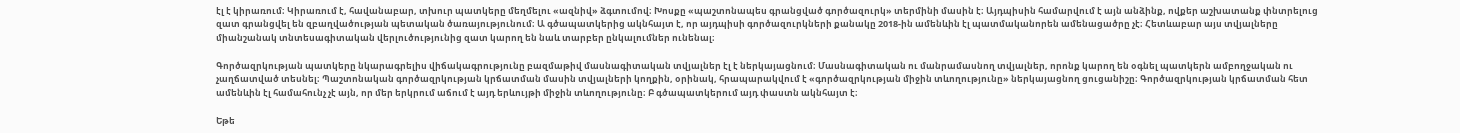էլ է կիրառում։ Կիրառում է, հավանաբար, տխուր պատկերը մեղմելու «ազնիվ» ձգտումով։ Խոսքը «պաշտոնապես գրանցված գործազուրկ» տերմինի մասին է։ Այդպիսին համարվում է այն անձինք, ովքեր աշխատանք փնտրելուց զատ գրանցվել են զբաղվածության պետական ծառայությունում։ Ա գծապատկերից ակնհայտ է, որ այդպիսի գործազուրկների քանակը 2018-ին ամենևին էլ պատմականորեն ամենացածրը չէ։ Հետևաբար այս տվյալները միանշանակ տնտեսագիտական վերլուծությունից զատ կարող են նաև տարբեր ընկալումներ ունենալ։

Գործազրկության պատկերը նկարագրելիս վիճակագրությունը բազմաթիվ մասնագիտական տվյալներ էլ է ներկայացնում։ Մասնագիտական ու մանրամասնող տվյալներ, որոնք կարող են օգնել պատկերն ամբողջական ու չաղճատված տեսնել։ Պաշտոնական գործազրկության կրճատման մասին տվյալների կողքին, օրինակ, հրապարակվում է «գործազրկության միջին տևողությունը» ներկայացնող ցուցանիշը։ Գործազրկության կրճատման հետ ամենևին էլ համահունչ չէ այն, որ մեր երկրում աճում է այդ երևույթի միջին տևողությունը։ Բ գծապատկերում այդ փաստն ակնհայտ է։

Եթե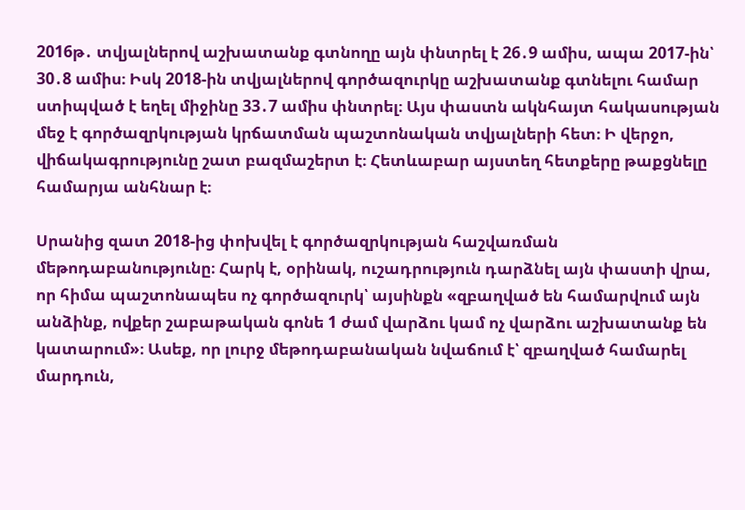2016թ․ տվյալներով աշխատանք գտնողը այն փնտրել է 26․9 ամիս, ապա 2017-ին՝ 30․8 ամիս։ Իսկ 2018-ին տվյալներով գործազուրկը աշխատանք գտնելու համար ստիպված է եղել միջինը 33․7 ամիս փնտրել։ Այս փաստն ակնհայտ հակասության մեջ է գործազրկության կրճատման պաշտոնական տվյալների հետ։ Ի վերջո, վիճակագրությունը շատ բազմաշերտ է։ Հետևաբար այստեղ հետքերը թաքցնելը համարյա անհնար է։

Սրանից զատ 2018-ից փոխվել է գործազրկության հաշվառման մեթոդաբանությունը։ Հարկ է, օրինակ, ուշադրություն դարձնել այն փաստի վրա, որ հիմա պաշտոնապես ոչ գործազուրկ՝ այսինքն «զբաղված են համարվում այն անձինք, ովքեր շաբաթական գոնե 1 ժամ վարձու կամ ոչ վարձու աշխատանք են կատարում»։ Ասեք, որ լուրջ մեթոդաբանական նվաճում է՝ զբաղված համարել մարդուն,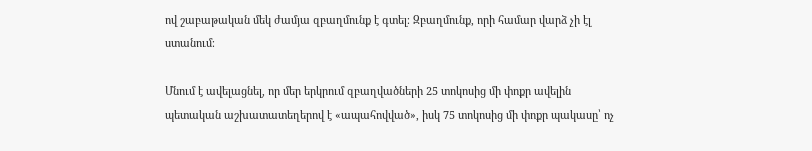ով շաբաթական մեկ ժամյա զբաղմունք է գտել։ Զբաղմունք, որի համար վարձ չի էլ ստանում։

Մնում է ավելացնել, որ մեր երկրում զբաղվածների 25 տոկոսից մի փոքր ավելին պետական աշխատատեղերով է «ապահովված», իսկ 75 տոկոսից մի փոքր պակասը՝ ոչ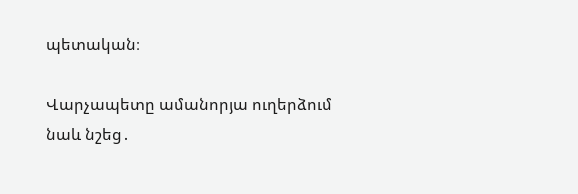պետական։

Վարչապետը ամանորյա ուղերձում նաև նշեց․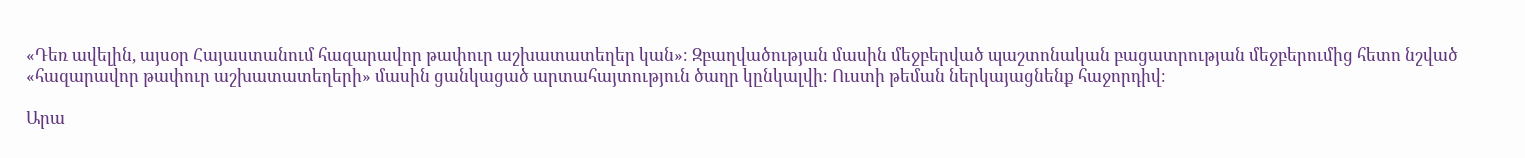«Դեռ ավելին, այսօր Հայաստանում հազարավոր թափուր աշխատատեղեր կան»։ Զբաղվածության մասին մեջբերված պաշտոնական բացատրության մեջբերումից հետո նշված «հազարավոր թափուր աշխատատեղերի» մասին ցանկացած արտահայտություն ծաղր կընկալվի։ Ուստի թեման ներկայացնենք հաջորդիվ։

Արա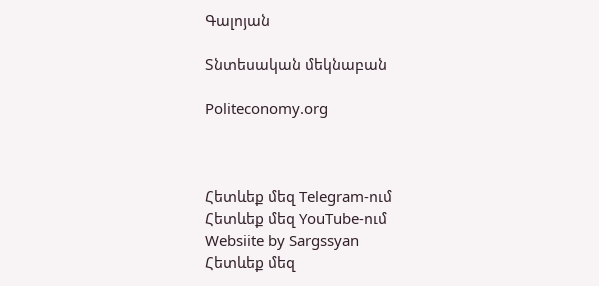Գալոյան

Տնտեսական մեկնաբան

Politeconomy.org



Հետևեք մեզ Telegram-ում
Հետևեք մեզ YouTube-ում
Websiite by Sargssyan
Հետևեք մեզ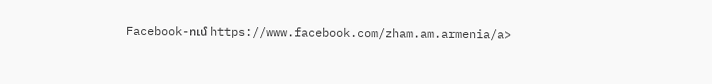Facebook-ում https://www.facebook.com/zham.am.armenia/a>